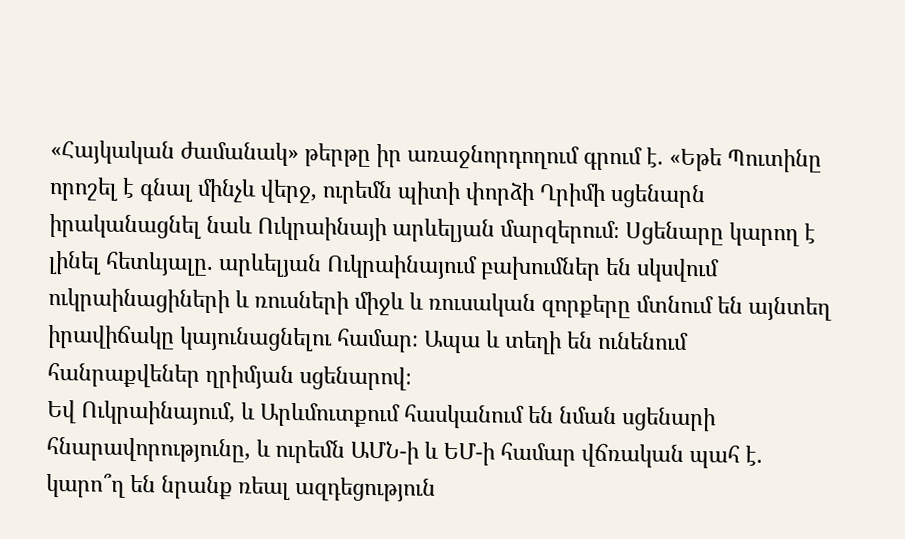«Հայկական ժամանակ» թերթը իր առաջնորդողում գրում է. «Եթե Պուտինը որոշել է գնալ մինչև վերջ, ուրեմն պիտի փորձի Ղրիմի սցենարն իրականացնել նաև Ուկրաինայի արևելյան մարզերում։ Սցենարը կարող է լինել հետևյալը. արևելյան Ուկրաինայում բախումներ են սկսվում ուկրաինացիների և ռուսների միջև և ռուսական զորքերը մտնում են այնտեղ իրավիճակը կայունացնելու համար։ Ապա և տեղի են ունենում հանրաքվեներ ղրիմյան սցենարով։
Եվ Ուկրաինայում, և Արևմուտքում հասկանում են նման սցենարի հնարավորությունը, և ուրեմն ԱՄՆ-ի և ԵՄ-ի համար վճռական պահ է. կարո՞ղ են նրանք ռեալ ազդեցություն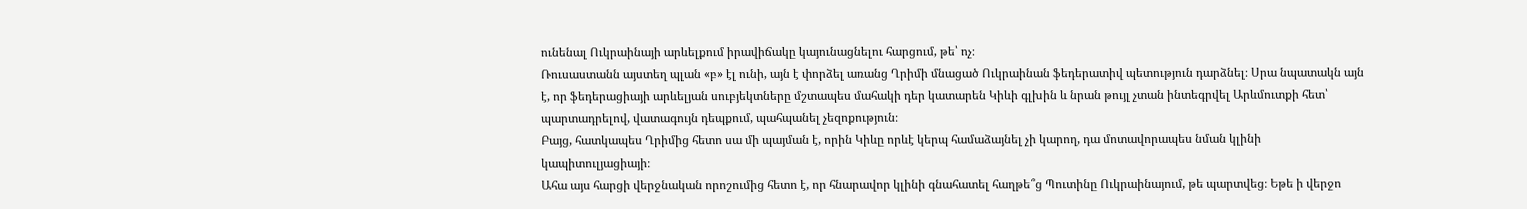ունենալ Ուկրաինայի արևելքում իրավիճակը կայունացնելու հարցում, թե՝ ոչ։
Ռուսաստանն այստեղ պլան «բ» էլ ունի, այն է փորձել առանց Ղրիմի մնացած Ուկրաինան ֆեդերատիվ պետություն դարձնել։ Սրա նպատակն այն է, որ ֆեդերացիայի արևելյան սուբյեկտները մշտապես մահակի դեր կատարեն Կիևի գլխին և նրան թույլ չտան ինտեգրվել Արևմուտքի հետ՝ պարտադրելով, վատագույն դեպքում, պահպանել չեզոքություն։
Բայց, հատկապես Ղրիմից հետո սա մի պայման է, որին Կիևը որևէ կերպ համաձայնել չի կարող, դա մոտավորապես նման կլինի կապիտուլյացիայի։
Ահա այս հարցի վերջնական որոշումից հետո է, որ հնարավոր կլինի գնահատել հաղթե՞ց Պուտինը Ուկրաինայում, թե պարտվեց։ Եթե ի վերջո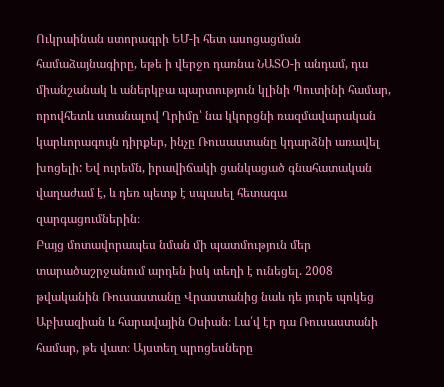Ուկրաինան ստորագրի ԵՄ-ի հետ ասոցացման համաձայնագիրը, եթե ի վերջո դառնա ՆԱՏՕ-ի անդամ, դա միանշանակ և աներկբա պարտություն կլինի Պուտինի համար, որովհետև ստանալով Ղրիմը՝ նա կկորցնի ռազմավարական կարևորագույն դիրքեր, ինչը Ռուսաստանը կդարձնի առավել խոցելի: Եվ ուրեմն, իրավիճակի ցանկացած գնահատական վաղաժամ է, և դեռ պետք է սպասել հետագա զարգացումներին։
Բայց մոտավորապես նման մի պատմություն մեր տարածաշրջանում արդեն իսկ տեղի է ունեցել. 2008 թվականին Ռուսաստանը Վրաստանից նաև դե յուրե պոկեց Աբխազիան և հարավային Օսիան։ Լա՛վ էր դա Ռուսաստանի համար, թե վատ։ Այստեղ պրոցեսները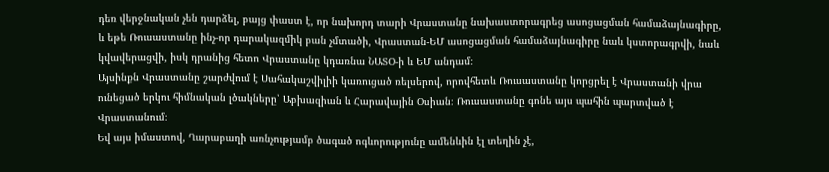դեռ վերջնական չեն դարձել, բայց փաստ է, որ նախորդ տարի Վրաստանը նախաստորագրեց ասոցացման համաձայնագիրը, և եթե Ռուսաստանը ինչ-որ դարակազմիկ բան չմտածի, Վրաստան-ԵՄ ասոցացման համաձայնագիրը նաև կստորագրվի, նաև կվավերացվի, իսկ դրանից հետո Վրաստանը կդառնա ՆԱՏՕ-ի և ԵՄ անդամ։
Այսինքն Վրաստանը շարժվում է Սահակաշվիլիի կառուցած ռելսերով, որովհետև Ռուսաստանը կորցրել է Վրաստանի վրա ունեցած երկու հիմնական լծակները՝ Աբխազիան և Հարավային Օսիան։ Ռուսաստանը գոնե այս պահին պարտված է Վրաստանում։
Եվ այս իմաստով, Ղարաբաղի առնչությամբ ծագած ոգևորությունը ամենևին էլ տեղին չէ,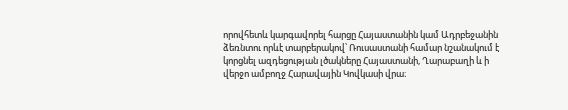որովհետև կարգավորել հարցը Հայաստանին կամ Ադրբեջանին ձեռնտու որևէ տարբերակով՝ Ռուսաստանի համար նշանակում է կորցնել ազդեցության լծակները Հայաստանի, Ղարաբաղի և ի վերջո ամբողջ Հարավային Կովկասի վրա։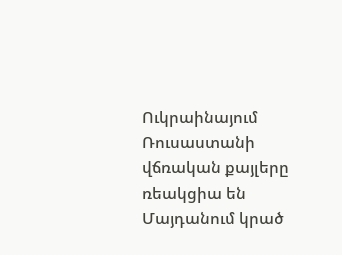Ուկրաինայում Ռուսաստանի վճռական քայլերը ռեակցիա են Մայդանում կրած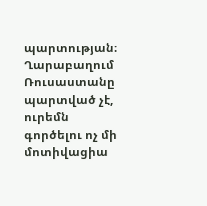պարտության։ Ղարաբաղում Ռուսաստանը պարտված չէ, ուրեմն գործելու ոչ մի մոտիվացիա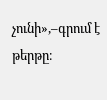չունի»,–գրում է թերթը։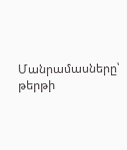Մանրամասները՝ թերթի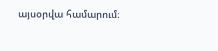այսօրվա համարում։